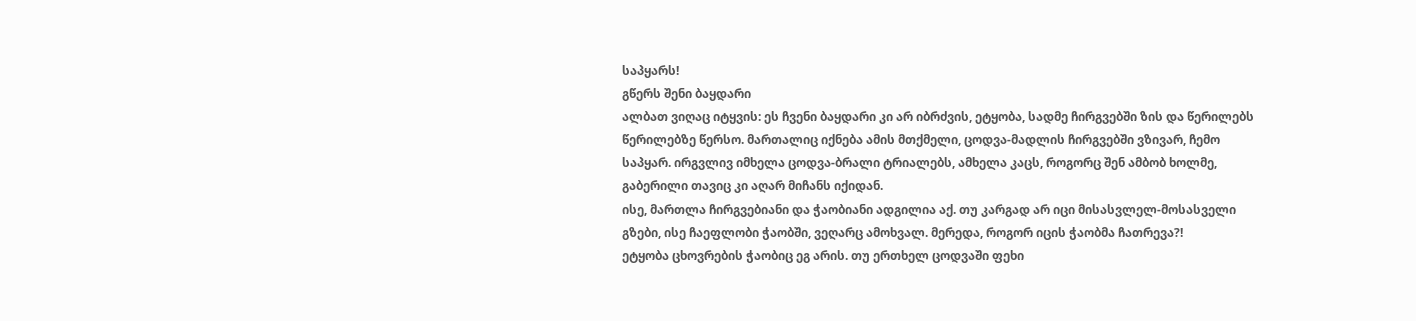საპყარს!
გწერს შენი ბაყდარი
ალბათ ვიღაც იტყვის: ეს ჩვენი ბაყდარი კი არ იბრძვის, ეტყობა, სადმე ჩირგვებში ზის და წერილებს წერილებზე წერსო. მართალიც იქნება ამის მთქმელი, ცოდვა-მადლის ჩირგვებში ვზივარ, ჩემო საპყარ. ირგვლივ იმხელა ცოდვა-ბრალი ტრიალებს, ამხელა კაცს, როგორც შენ ამბობ ხოლმე, გაბერილი თავიც კი აღარ მიჩანს იქიდან.
ისე, მართლა ჩირგვებიანი და ჭაობიანი ადგილია აქ. თუ კარგად არ იცი მისასვლელ-მოსასველი გზები, ისე ჩაეფლობი ჭაობში, ვეღარც ამოხვალ. მერედა, როგორ იცის ჭაობმა ჩათრევა?!
ეტყობა ცხოვრების ჭაობიც ეგ არის. თუ ერთხელ ცოდვაში ფეხი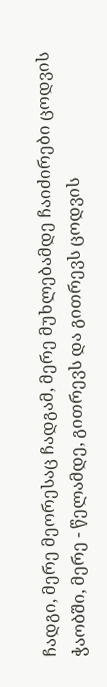ჩადგი, მერე მეორესაც ჩადგამ, მერე მუხლებამდე ჩაიძირები ცოდვის ჭაობში, მერე - წელამდე, გითრევს და გითრევს ცოდვის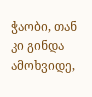ჭაობი, თან კი გინდა ამოხვიდე,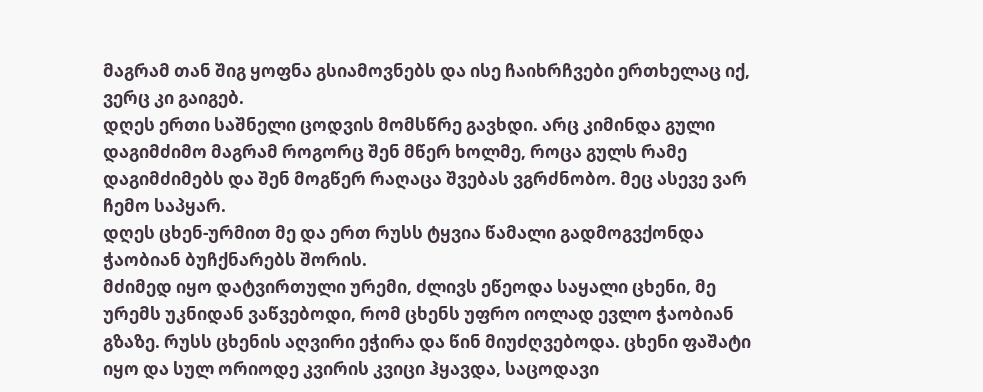მაგრამ თან შიგ ყოფნა გსიამოვნებს და ისე ჩაიხრჩვები ერთხელაც იქ, ვერც კი გაიგებ.
დღეს ერთი საშნელი ცოდვის მომსწრე გავხდი. არც კიმინდა გული დაგიმძიმო მაგრამ როგორც შენ მწერ ხოლმე, როცა გულს რამე დაგიმძიმებს და შენ მოგწერ რაღაცა შვებას ვგრძნობო. მეც ასევე ვარ ჩემო საპყარ.
დღეს ცხენ-ურმით მე და ერთ რუსს ტყვია წამალი გადმოგვქონდა ჭაობიან ბუჩქნარებს შორის.
მძიმედ იყო დატვირთული ურემი, ძლივს ეწეოდა საყალი ცხენი, მე ურემს უკნიდან ვაწვებოდი, რომ ცხენს უფრო იოლად ევლო ჭაობიან გზაზე. რუსს ცხენის აღვირი ეჭირა და წინ მიუძღვებოდა. ცხენი ფაშატი იყო და სულ ორიოდე კვირის კვიცი ჰყავდა, საცოდავი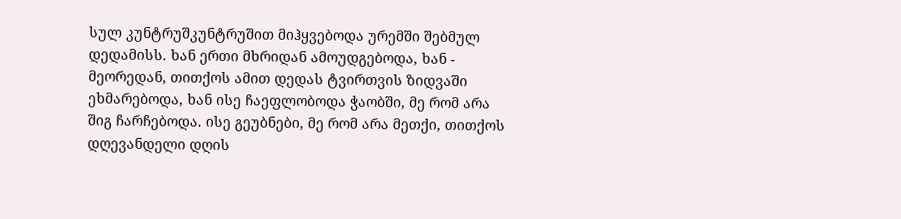სულ კუნტრუშკუნტრუშით მიჰყვებოდა ურემში შებმულ დედამისს. ხან ერთი მხრიდან ამოუდგებოდა, ხან - მეორედან, თითქოს ამით დედას ტვირთვის ზიდვაში ეხმარებოდა, ხან ისე ჩაეფლობოდა ჭაობში, მე რომ არა შიგ ჩარჩებოდა. ისე გეუბნები, მე რომ არა მეთქი, თითქოს დღევანდელი დღის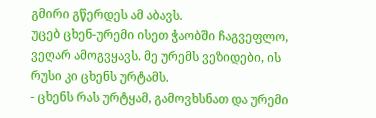გმირი გწერდეს ამ აბავს.
უცებ ცხენ-ურემი ისეთ ჭაობში ჩაგვეფლო, ვეღარ ამოგვყავს. მე ურემს ვეზიდები, ის რუსი კი ცხენს ურტამს.
- ცხენს რას ურტყამ, გამოვხსნათ და ურემი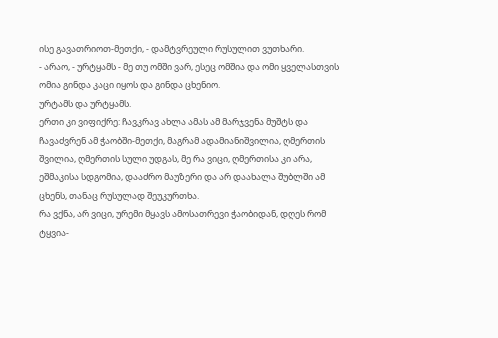ისე გავათრიოთ-მეთქი, - დამტვრეული რუსულით ვუთხარი.
- არაო, - ურტყამს - მე თუ ომში ვარ, ესეც ომშია და ომი ყველასთვის ომია გინდა კაცი იყოს და გინდა ცხენიო.
ურტამს და ურტყამს.
ერთი კი ვიფიქრე: ჩავკრავ ახლა ამას ამ მარჯვენა მუშტს და ჩავაძვრენ ამ ჭაობში-მეთქი, მაგრამ ადამიანიშვილია, ღმერთის შვილია, ღმერთის სული უდგას, მე რა ვიცი, ღმერთისა კი არა, ეშმაკისა სდგომია, დააძრო მაუზერი და არ დაახალა შუბლში ამ ცხენს, თანაც რუსულად შეუკურთხა.
რა ვქნა, არ ვიცი, ურემი მყავს ამოსათრევი ჭაობიდან, დღეს რომ ტყვია-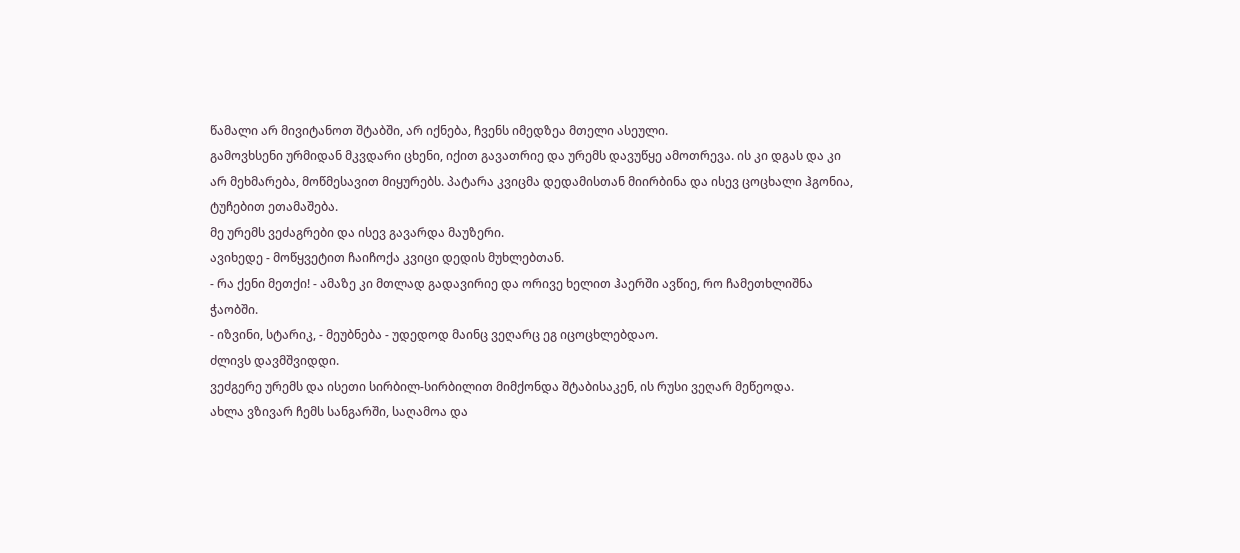წამალი არ მივიტანოთ შტაბში, არ იქნება, ჩვენს იმედზეა მთელი ასეული.
გამოვხსენი ურმიდან მკვდარი ცხენი, იქით გავათრიე და ურემს დავუწყე ამოთრევა. ის კი დგას და კი არ მეხმარება, მოწმესავით მიყურებს. პატარა კვიცმა დედამისთან მიირბინა და ისევ ცოცხალი ჰგონია, ტუჩებით ეთამაშება.
მე ურემს ვეძაგრები და ისევ გავარდა მაუზერი.
ავიხედე - მოწყვეტით ჩაიჩოქა კვიცი დედის მუხლებთან.
- რა ქენი მეთქი! - ამაზე კი მთლად გადავირიე და ორივე ხელით ჰაერში ავწიე, რო ჩამეთხლიშნა ჭაობში.
- იზვინი, სტარიკ, - მეუბნება - უდედოდ მაინც ვეღარც ეგ იცოცხლებდაო.
ძლივს დავმშვიდდი.
ვეძგერე ურემს და ისეთი სირბილ-სირბილით მიმქონდა შტაბისაკენ, ის რუსი ვეღარ მეწეოდა.
ახლა ვზივარ ჩემს სანგარში, საღამოა და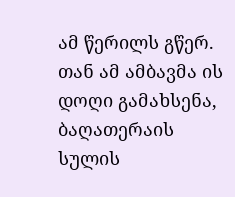ამ წერილს გწერ. თან ამ ამბავმა ის დოღი გამახსენა, ბაღათერაის სულის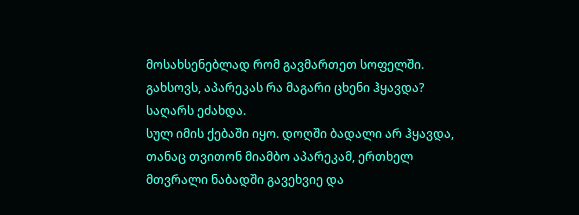მოსახსენებლად რომ გავმართეთ სოფელში.
გახსოვს, აპარეკას რა მაგარი ცხენი ჰყავდა?
საღარს ეძახდა.
სულ იმის ქებაში იყო. დოღში ბადალი არ ჰყავდა, თანაც თვითონ მიამბო აპარეკამ, ერთხელ მთვრალი ნაბადში გავეხვიე და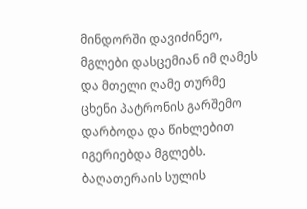მინდორში დავიძინეო, მგლები დასცემიან იმ ღამეს და მთელი ღამე თურმე ცხენი პატრონის გარშემო დარბოდა და წიხლებით იგერიებდა მგლებს.
ბაღათერაის სულის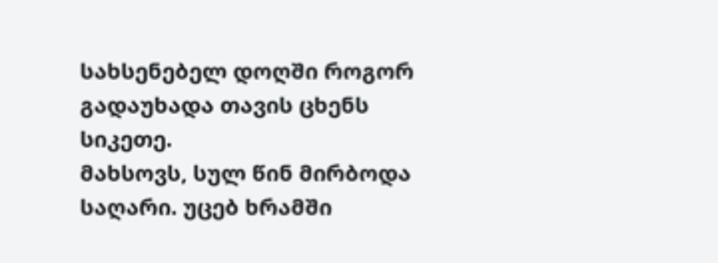სახსენებელ დოღში როგორ გადაუხადა თავის ცხენს სიკეთე.
მახსოვს, სულ წინ მირბოდა საღარი. უცებ ხრამში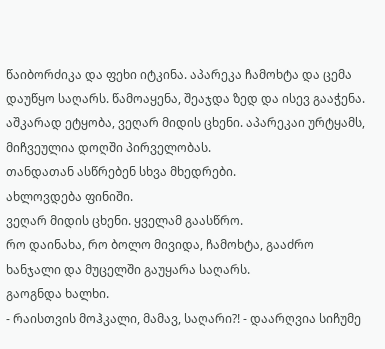წაიბორძიკა და ფეხი იტკინა. აპარეკა ჩამოხტა და ცემა დაუწყო საღარს. წამოაყენა, შეაჯდა ზედ და ისევ გააჭენა. აშკარად ეტყობა, ვეღარ მიდის ცხენი. აპარეკაი ურტყამს, მიჩვეულია დოღში პირველობას.
თანდათან ასწრებენ სხვა მხედრები.
ახლოვდება ფინიში.
ვეღარ მიდის ცხენი. ყველამ გაასწრო.
რო დაინახა, რო ბოლო მივიდა, ჩამოხტა, გააძრო ხანჯალი და მუცელში გაუყარა საღარს.
გაოგნდა ხალხი.
- რაისთვის მოჰკალი, მამავ, საღარი?! - დაარღვია სიჩუმე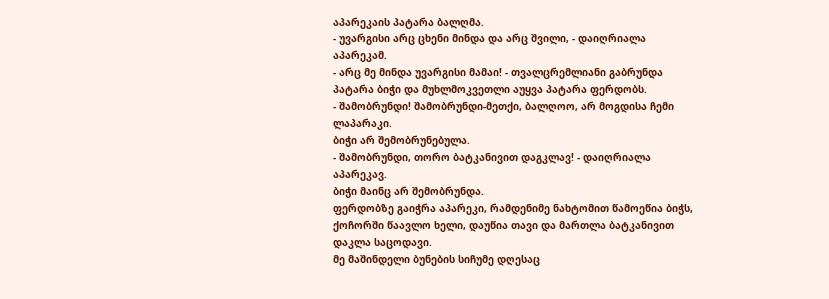აპარეკაის პატარა ბალღმა.
- უვარგისი არც ცხენი მინდა და არც შვილი, - დაიღრიალა აპარეკამ.
- არც მე მინდა უვარგისი მამაი! - თვალცრემლიანი გაბრუნდა პატარა ბიჭი და მუხლმოკვეთლი აუყვა პატარა ფერდობს.
- შამობრუნდი! შამობრუნდი-მეთქი, ბალღოო, არ მოგდისა ჩემი ლაპარაკი.
ბიჭი არ შემობრუნებულა.
- შამობრუნდი, თორო ბატკანივით დაგკლავ! - დაიღრიალა აპარეკავ.
ბიჭი მაინც არ შემობრუნდა.
ფერდობზე გაიჭრა აპარეკი, რამდენიმე ნახტომით წამოეწია ბიჭს, ქოჩორში წაავლო ხელი, დაუწია თავი და მართლა ბატკანივით დაკლა საცოდავი.
მე მაშინდელი ბუნების სიჩუმე დღესაც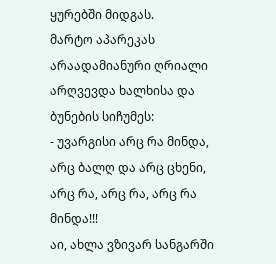ყურებში მიდგას.
მარტო აპარეკას არაადამიანური ღრიალი არღვევდა ხალხისა და ბუნების სიჩუმეს:
- უვარგისი არც რა მინდა, არც ბალღ და არც ცხენი, არც რა, არც რა, არც რა მინდა!!!
აი, ახლა ვზივარ სანგარში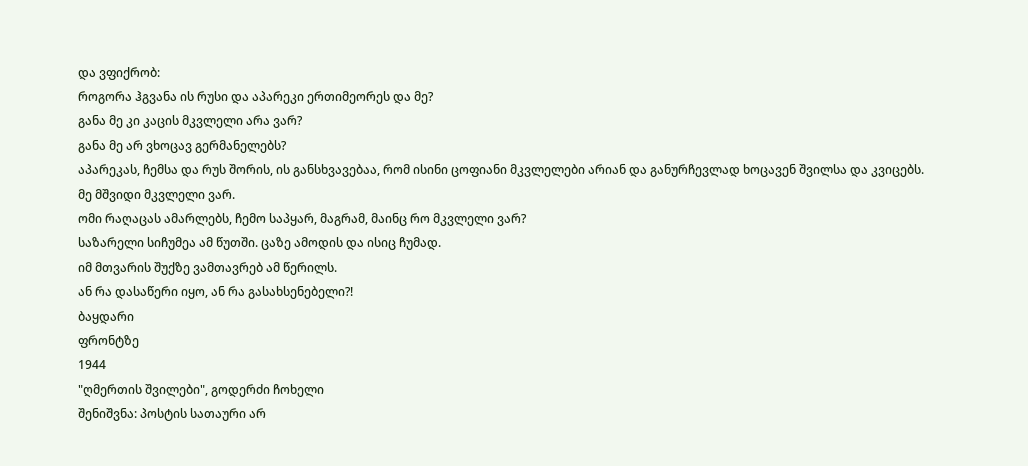და ვფიქრობ:
როგორა ჰგვანა ის რუსი და აპარეკი ერთიმეორეს და მე?
განა მე კი კაცის მკვლელი არა ვარ?
განა მე არ ვხოცავ გერმანელებს?
აპარეკას, ჩემსა და რუს შორის, ის განსხვავებაა, რომ ისინი ცოფიანი მკვლელები არიან და განურჩევლად ხოცავენ შვილსა და კვიცებს.
მე მშვიდი მკვლელი ვარ.
ომი რაღაცას ამარლებს, ჩემო საპყარ, მაგრამ, მაინც რო მკვლელი ვარ?
საზარელი სიჩუმეა ამ წუთში. ცაზე ამოდის და ისიც ჩუმად.
იმ მთვარის შუქზე ვამთავრებ ამ წერილს.
ან რა დასაწერი იყო, ან რა გასახსენებელი?!
ბაყდარი
ფრონტზე
1944
"ღმერთის შვილები", გოდერძი ჩოხელი
შენიშვნა: პოსტის სათაური არ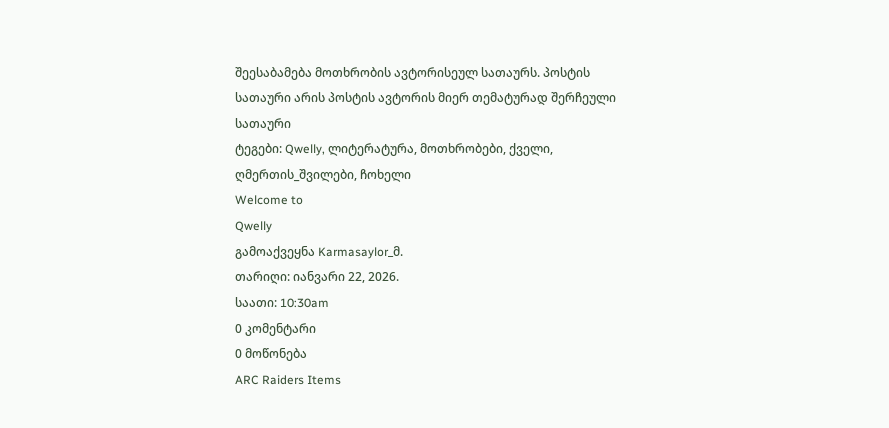შეესაბამება მოთხრობის ავტორისეულ სათაურს. პოსტის სათაური არის პოსტის ავტორის მიერ თემატურად შერჩეული სათაური
ტეგები: Qwelly, ლიტერატურა, მოთხრობები, ქველი, ღმერთის_შვილები, ჩოხელი
Welcome to
Qwelly
გამოაქვეყნა Karmasaylor_მ.
თარიღი: იანვარი 22, 2026.
საათი: 10:30am
0 კომენტარი
0 მოწონება
ARC Raiders Items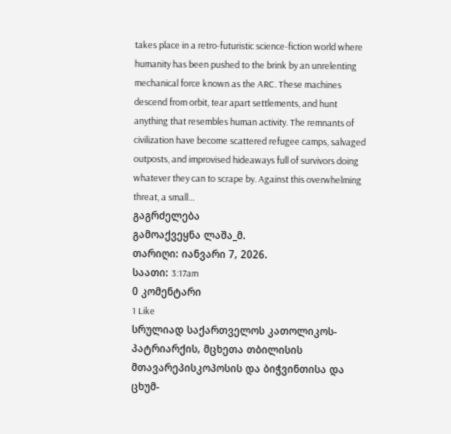takes place in a retro-futuristic science-fiction world where humanity has been pushed to the brink by an unrelenting mechanical force known as the ARC. These machines descend from orbit, tear apart settlements, and hunt anything that resembles human activity. The remnants of civilization have become scattered refugee camps, salvaged outposts, and improvised hideaways full of survivors doing whatever they can to scrape by. Against this overwhelming threat, a small…
გაგრძელება
გამოაქვეყნა ლაშა_მ.
თარიღი: იანვარი 7, 2026.
საათი: 3:17am
0 კომენტარი
1 Like
სრულიად საქართველოს კათოლიკოს-პატრიარქის, მცხეთა თბილისის მთავარეპისკოპოსის და ბიჭვინთისა და ცხუმ-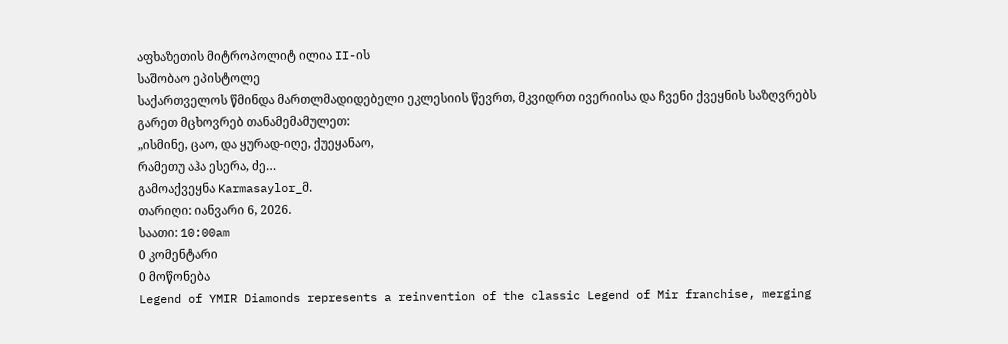აფხაზეთის მიტროპოლიტ ილია II-ის
საშობაო ეპისტოლე
საქართველოს წმინდა მართლმადიდებელი ეკლესიის წევრთ, მკვიდრთ ივერიისა და ჩვენი ქვეყნის საზღვრებს გარეთ მცხოვრებ თანამემამულეთ:
„ისმინე, ცაო, და ყურად-იღე, ქუეყანაო,
რამეთუ აჰა ესერა, ძე…
გამოაქვეყნა Karmasaylor_მ.
თარიღი: იანვარი 6, 2026.
საათი: 10:00am
0 კომენტარი
0 მოწონება
Legend of YMIR Diamonds represents a reinvention of the classic Legend of Mir franchise, merging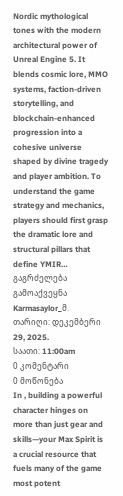Nordic mythological tones with the modern architectural power of Unreal Engine 5. It blends cosmic lore, MMO systems, faction-driven storytelling, and blockchain-enhanced progression into a cohesive universe shaped by divine tragedy and player ambition. To understand the game strategy and mechanics, players should first grasp the dramatic lore and structural pillars that define YMIR…
გაგრძელება
გამოაქვეყნა Karmasaylor_მ.
თარიღი: დეკემბერი 29, 2025.
საათი: 11:00am
0 კომენტარი
0 მოწონება
In , building a powerful character hinges on more than just gear and skills—your Max Spirit is a crucial resource that fuels many of the game most potent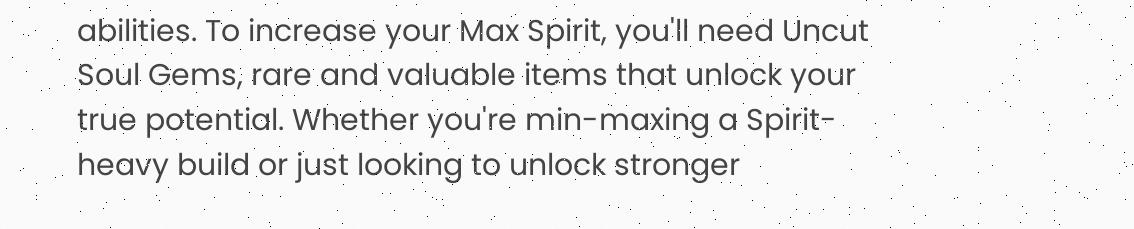abilities. To increase your Max Spirit, you'll need Uncut Soul Gems, rare and valuable items that unlock your true potential. Whether you're min-maxing a Spirit-heavy build or just looking to unlock stronger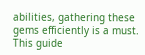abilities, gathering these gems efficiently is a must.
This guide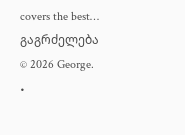covers the best…
გაგრძელება
© 2026 George.
•